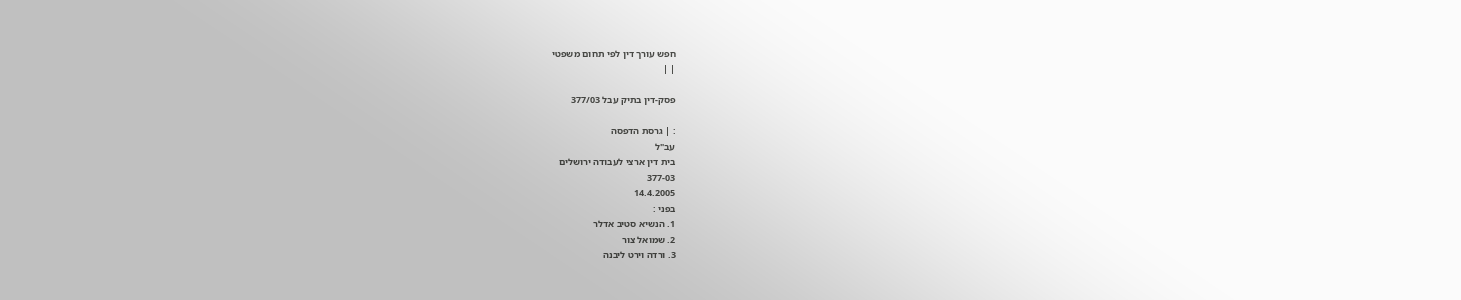חפש עורך דין לפי תחום משפטי
| |

פסק-דין בתיק עבל 377/03

: | גרסת הדפסה
עב"ל
בית דין ארצי לעבודה ירושלים
377-03
14.4.2005
בפני :
1. הנשיא סטיב אדלר
2. שמואל צור
3. ורדה וירט ליבנה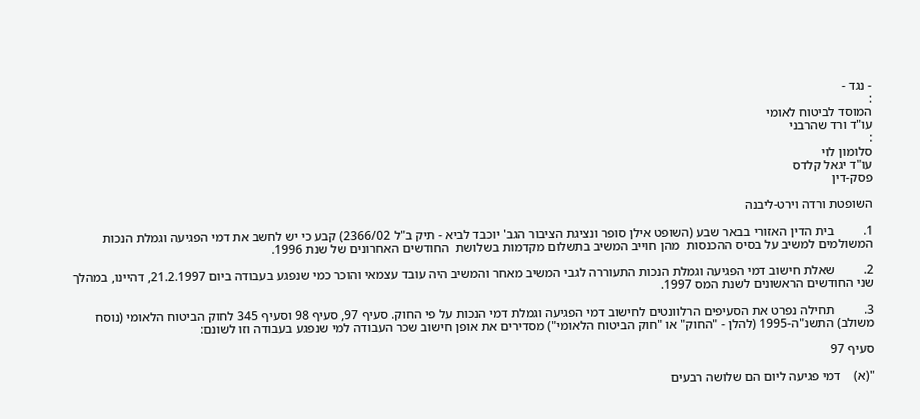- נגד -
:
המוסד לביטוח לאומי
עו"ד ורד שהרבני
:
סלומון לוי
עו"ד יגאל קלדס
פסק-דין

השופטת ורדה וירט-ליבנה

1.         בית הדין האזורי בבאר שבע (השופט אילן סופר ונציגת הציבור הגב' יוכבד לביא - תיק ב"ל 2366/02) קבע כי יש לחשב את דמי הפגיעה וגמלת הנכות המשולמים למשיב על בסיס ההכנסות  מהן חוייב המשיב בתשלום מקדמות בשלושת  החודשים האחרונים של שנת 1996.

2.         שאלת חישוב דמי הפגיעה וגמלת הנכות התעוררה לגבי המשיב מאחר והמשיב היה עובד עצמאי והוכר כמי שנפגע בעבודה ביום 21.2.1997, דהיינו, במהלך שני החודשים הראשונים לשנת המס 1997.

3.         תחילה נפרט את הסעיפים הרלוונטים לחישוב דמי הפגיעה וגמלת דמי הנכות על פי החוק. סעיף 97, סעיף 98 וסעיף 345 לחוק הביטוח הלאומי (נוסח משולב) התשנ"ה-1995 (להלן - "החוק" או "חוק הביטוח הלאומי") מסדירים את אופן חישוב שכר העבודה למי שנפגע בעבודה וזו לשונם:

סעיף 97

"(א)    דמי פגיעה ליום הם שלושה רבעים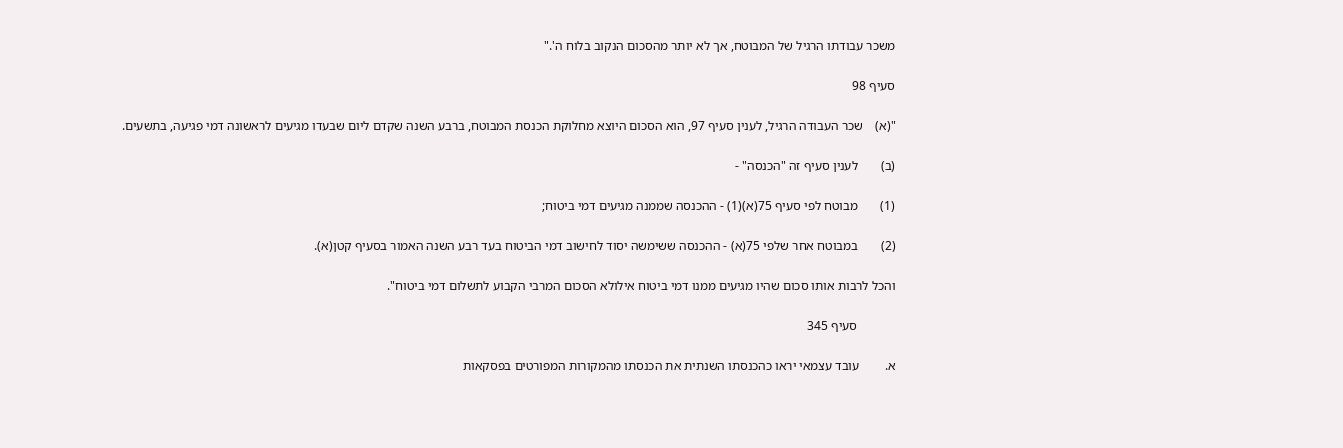משכר עבודתו הרגיל של המבוטח, אך לא יותר מהסכום הנקוב בלוח ה'."

סעיף 98

"(א)    שכר העבודה הרגיל, לענין סעיף 97, הוא הסכום היוצא מחלוקת הכנסת המבוטח, ברבע השנה שקדם ליום שבעדו מגיעים לראשונה דמי פגיעה, בתשעים.

(ב)       לענין סעיף זה "הכנסה" -

(1)       מבוטח לפי סעיף 75(א)(1) - ההכנסה שממנה מגיעים דמי ביטוח;

(2)       במבוטח אחר שלפי 75(א) - ההכנסה ששימשה יסוד לחישוב דמי הביטוח בעד רבע השנה האמור בסעיף קטן(א).

והכל לרבות אותו סכום שהיו מגיעים ממנו דמי ביטוח אילולא הסכום המרבי הקבוע לתשלום דמי ביטוח".

            סעיף 345

א.        עובד עצמאי יראו כהכנסתו השנתית את הכנסתו מהמקורות המפורטים בפסקאות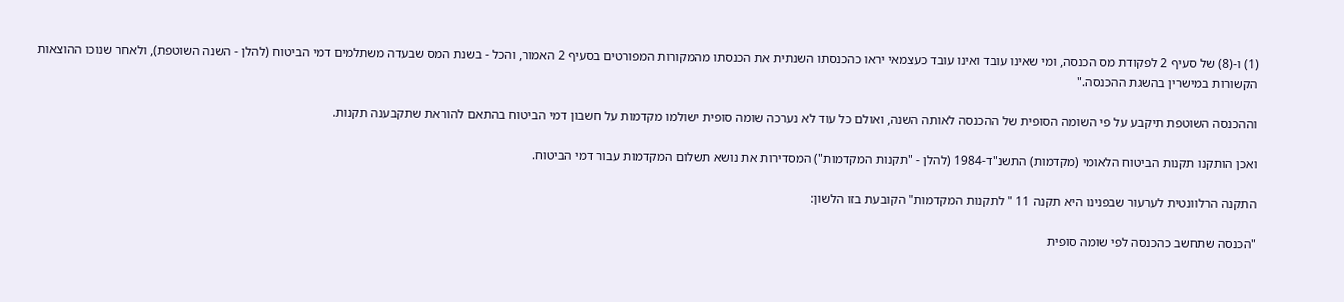(1) ו-(8) של סעיף 2 לפקודת מס הכנסה, ומי שאינו עובד ואינו עובד כעצמאי יראו כהכנסתו השנתית את הכנסתו מהמקורות המפורטים בסעיף 2 האמור, והכל - בשנת המס שבעדה משתלמים דמי הביטוח (להלן - השנה השוטפת), ולאחר שנוכו ההוצאות הקשורות במישרין בהשגת ההכנסה."

וההכנסה השוטפת תיקבע על פי השומה הסופית של ההכנסה לאותה השנה, ואולם כל עוד לא נערכה שומה סופית ישולמו מקדמות על חשבון דמי הביטוח בהתאם להוראת שתקבענה תקנות.

ואכן הותקנו תקנות הביטוח הלאומי (מקדמות) התשנ"ד-1984 (להלן - "תקנות המקדמות") המסדירות את נושא תשלום המקדמות עבור דמי הביטוח.

התקנה הרלוונטית לערעור שבפנינו היא תקנה 11 " לתקנות המקדמות" הקובעת בזו הלשון:

"הכנסה שתחשב כהכנסה לפי שומה סופית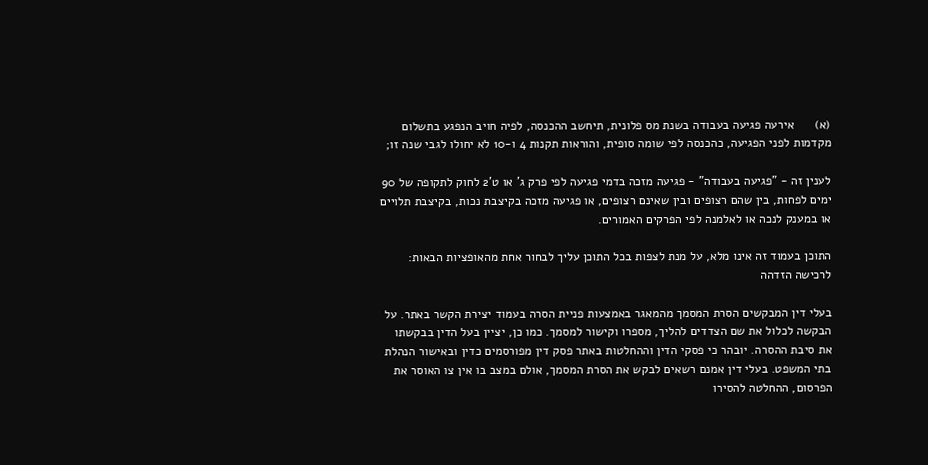(א)      אירעה פגיעה בעבודה בשנת מס פלונית, תיחשב ההכנסה, לפיה חויב הנפגע בתשלום מקדמות לפני הפגיעה, כהכנסה לפי שומה סופית, והוראות תקנות 4 ו-10 לא יחולו לגבי שנה זו;

לענין זה - "פגיעה בעבודה" - פגיעה מזכה בדמי פגיעה לפי פרק ג' או ט'2 לחוק לתקופה של 90 ימים לפחות, בין שהם רצופים ובין שאינם רצופים, או פגיעה מזכה בקיצבת נכות, בקיצבת תלויים או במענק לנכה או לאלמנה לפי הפרקים האמורים.

התוכן בעמוד זה אינו מלא, על מנת לצפות בכל התוכן עליך לבחור אחת מהאופציות הבאות:
לרכישה הזדהה

בעלי דין המבקשים הסרת המסמך מהמאגר באמצעות פניית הסרה בעמוד יצירת הקשר באתר. על הבקשה לכלול את שם הצדדים להליך, מספרו וקישור למסמך. כמו כן, יציין בעל הדין בבקשתו את סיבת ההסרה. יובהר כי פסקי הדין וההחלטות באתר פסק דין מפורסמים כדין ובאישור הנהלת בתי המשפט. בעלי דין אמנם רשאים לבקש את הסרת המסמך, אולם במצב בו אין צו האוסר את הפרסום, ההחלטה להסירו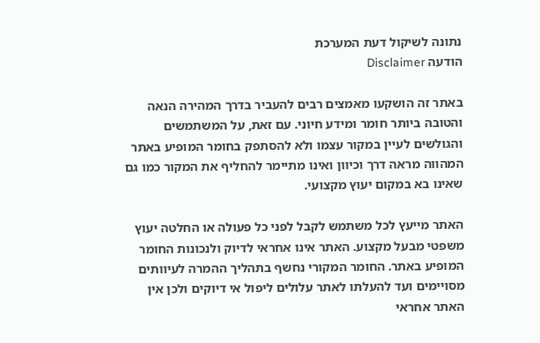נתונה לשיקול דעת המערכת
הודעה Disclaimer

באתר זה הושקעו מאמצים רבים להעביר בדרך המהירה הנאה והטובה ביותר חומר ומידע חיוני. עם זאת, על המשתמשים והגולשים לעיין במקור עצמו ולא להסתפק בחומר המופיע באתר המהווה מראה דרך וכיוון ואינו מתיימר להחליף את המקור כמו גם שאינו בא במקום יעוץ מקצועי.

האתר מייעץ לכל משתמש לקבל לפני כל פעולה או החלטה יעוץ משפטי מבעל מקצוע. האתר אינו אחראי לדיוק ולנכונות החומר המופיע באתר. החומר המקורי נחשף בתהליך ההמרה לעיוותים מסויימים ועד להעלתו לאתר עלולים ליפול אי דיוקים ולכן אין האתר אחראי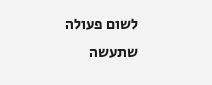לשום פעולה שתעשה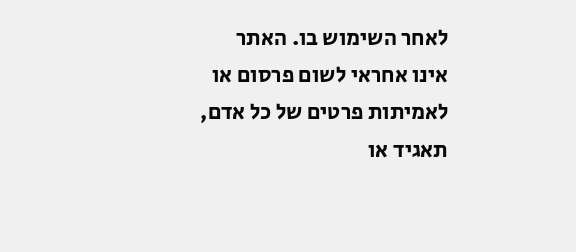לאחר השימוש בו. האתר אינו אחראי לשום פרסום או לאמיתות פרטים של כל אדם, תאגיד או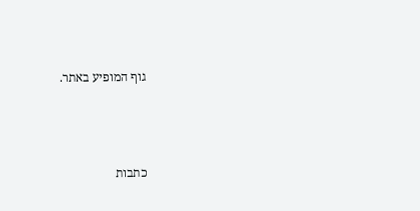גוף המופיע באתר.




כתבות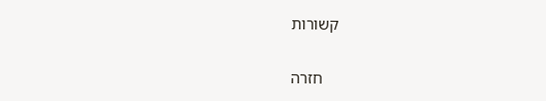קשורות

    חזרה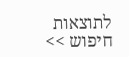לתוצאות חיפוש >>